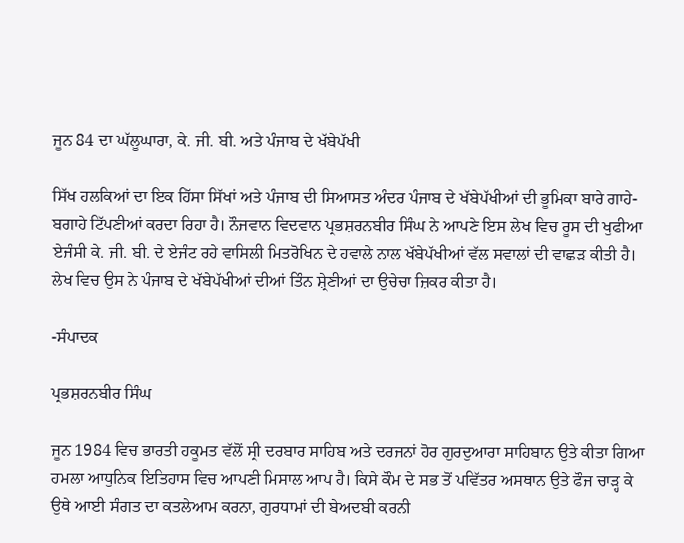ਜੂਨ 84 ਦਾ ਘੱਲੂਘਾਰਾ, ਕੇ. ਜੀ. ਬੀ. ਅਤੇ ਪੰਜਾਬ ਦੇ ਖੱਬੇਪੱਖੀ

ਸਿੱਖ ਹਲਕਿਆਂ ਦਾ ਇਕ ਹਿੱਸਾ ਸਿੱਖਾਂ ਅਤੇ ਪੰਜਾਬ ਦੀ ਸਿਆਸਤ ਅੰਦਰ ਪੰਜਾਬ ਦੇ ਖੱਬੇਪੱਖੀਆਂ ਦੀ ਭੂਮਿਕਾ ਬਾਰੇ ਗਾਹੇ-ਬਗਾਹੇ ਟਿੱਪਣੀਆਂ ਕਰਦਾ ਰਿਹਾ ਹੈ। ਨੌਜਵਾਨ ਵਿਦਵਾਨ ਪ੍ਰਭਸ਼ਰਨਬੀਰ ਸਿੰਘ ਨੇ ਆਪਣੇ ਇਸ ਲੇਖ ਵਿਚ ਰੂਸ ਦੀ ਖੁਫੀਆ ਏਜੰਸੀ ਕੇ. ਜੀ. ਬੀ. ਦੇ ਏਜੰਟ ਰਹੇ ਵਾਸਿਲੀ ਮਿਤਰੋਖਿਨ ਦੇ ਹਵਾਲੇ ਨਾਲ ਖੱਬੇਪੱਖੀਆਂ ਵੱਲ ਸਵਾਲਾਂ ਦੀ ਵਾਛੜ ਕੀਤੀ ਹੈ। ਲੇਖ ਵਿਚ ਉਸ ਨੇ ਪੰਜਾਬ ਦੇ ਖੱਬੇਪੱਖੀਆਂ ਦੀਆਂ ਤਿੰਨ ਸ਼੍ਰੇਣੀਆਂ ਦਾ ਉਚੇਚਾ ਜ਼ਿਕਰ ਕੀਤਾ ਹੈ।

-ਸੰਪਾਦਕ

ਪ੍ਰਭਸ਼ਰਨਬੀਰ ਸਿੰਘ

ਜੂਨ 1984 ਵਿਚ ਭਾਰਤੀ ਹਕੂਮਤ ਵੱਲੋਂ ਸ੍ਰੀ ਦਰਬਾਰ ਸਾਹਿਬ ਅਤੇ ਦਰਜਨਾਂ ਹੋਰ ਗੁਰਦੁਆਰਾ ਸਾਹਿਬਾਨ ਉਤੇ ਕੀਤਾ ਗਿਆ ਹਮਲਾ ਆਧੁਨਿਕ ਇਤਿਹਾਸ ਵਿਚ ਆਪਣੀ ਮਿਸਾਲ ਆਪ ਹੈ। ਕਿਸੇ ਕੌਮ ਦੇ ਸਭ ਤੋਂ ਪਵਿੱਤਰ ਅਸਥਾਨ ਉਤੇ ਫੌਜ ਚਾੜ੍ਹ ਕੇ ਉਥੇ ਆਈ ਸੰਗਤ ਦਾ ਕਤਲੇਆਮ ਕਰਨਾ, ਗੁਰਧਾਮਾਂ ਦੀ ਬੇਅਦਬੀ ਕਰਨੀ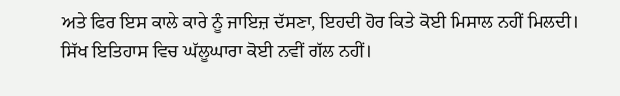ਅਤੇ ਫਿਰ ਇਸ ਕਾਲੇ ਕਾਰੇ ਨੂੰ ਜਾਇਜ਼ ਦੱਸਣਾ, ਇਹਦੀ ਹੋਰ ਕਿਤੇ ਕੋਈ ਮਿਸਾਲ ਨਹੀਂ ਮਿਲਦੀ।
ਸਿੱਖ ਇਤਿਹਾਸ ਵਿਚ ਘੱਲੂਘਾਰਾ ਕੋਈ ਨਵੀਂ ਗੱਲ ਨਹੀਂ।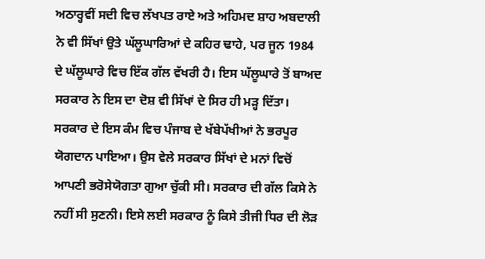ਅਠਾਰ੍ਹਵੀਂ ਸਦੀ ਵਿਚ ਲੱਖਪਤ ਰਾਏ ਅਤੇ ਅਹਿਮਦ ਸ਼ਾਹ ਅਬਦਾਲੀ ਨੇ ਵੀ ਸਿੱਖਾਂ ਉਤੇ ਘੱਲੂਘਾਰਿਆਂ ਦੇ ਕਹਿਰ ਢਾਹੇ, ਪਰ ਜੂਨ 1984 ਦੇ ਘੱਲੂਘਾਰੇ ਵਿਚ ਇੱਕ ਗੱਲ ਵੱਖਰੀ ਹੈ। ਇਸ ਘੱਲੂਘਾਰੇ ਤੋਂ ਬਾਅਦ ਸਰਕਾਰ ਨੇ ਇਸ ਦਾ ਦੋਸ਼ ਵੀ ਸਿੱਖਾਂ ਦੇ ਸਿਰ ਹੀ ਮੜ੍ਹ ਦਿੱਤਾ। ਸਰਕਾਰ ਦੇ ਇਸ ਕੰਮ ਵਿਚ ਪੰਜਾਬ ਦੇ ਖੱਬੇਪੱਖੀਆਂ ਨੇ ਭਰਪੂਰ ਯੋਗਦਾਨ ਪਾਇਆ। ਉਸ ਵੇਲੇ ਸਰਕਾਰ ਸਿੱਖਾਂ ਦੇ ਮਨਾਂ ਵਿਚੋਂ ਆਪਣੀ ਭਰੋਸੇਯੋਗਤਾ ਗੁਆ ਚੁੱਕੀ ਸੀ। ਸਰਕਾਰ ਦੀ ਗੱਲ ਕਿਸੇ ਨੇ ਨਹੀਂ ਸੀ ਸੁਣਨੀ। ਇਸੇ ਲਈ ਸਰਕਾਰ ਨੂੰ ਕਿਸੇ ਤੀਜੀ ਧਿਰ ਦੀ ਲੋੜ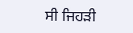ਸੀ ਜਿਹੜੀ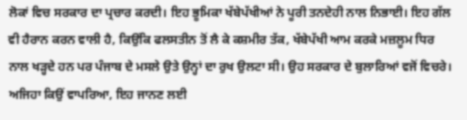ਲੋਕਾਂ ਵਿਚ ਸਰਕਾਰ ਦਾ ਪ੍ਰਚਾਰ ਕਰਦੀ। ਇਹ ਭੂਮਿਕਾ ਖੱਬੇਪੱਖੀਆਂ ਨੇ ਪੂਰੀ ਤਨਦੇਹੀ ਨਾਲ ਨਿਭਾਈ। ਇਹ ਗੱਲ ਵੀ ਹੈਰਾਨ ਕਰਨ ਵਾਲੀ ਹੈ, ਕਿਉਂਕਿ ਫਲਸਤੀਨ ਤੋਂ ਲੈ ਕੇ ਕਸ਼ਮੀਰ ਤੱਕ, ਖੱਬੇਪੱਖੀ ਆਮ ਕਰਕੇ ਮਜ਼ਲੂਮ ਧਿਰ ਨਾਲ ਖੜ੍ਹਦੇ ਹਨ ਪਰ ਪੰਜਾਬ ਦੇ ਮਸਲੇ ਉਤੇ ਉਨ੍ਹਾਂ ਦਾ ਰੁਖ ਉਲਟਾ ਸੀ। ਉਹ ਸਰਕਾਰ ਦੇ ਬੁਲਾਰਿਆਂ ਵਜੋਂ ਵਿਚਰੇ। ਅਜਿਹਾ ਕਿਉਂ ਵਾਪਰਿਆ, ਇਹ ਜਾਨਣ ਲਈ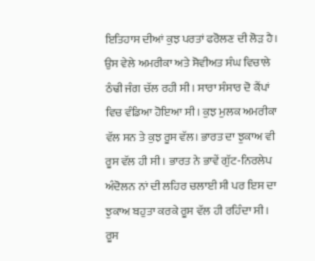ਇਤਿਹਾਸ ਦੀਆਂ ਕੁਝ ਪਰਤਾਂ ਫਰੋਲਣ ਦੀ ਲੋੜ ਹੈ।
ਉਸ ਵੇਲੇ ਅਮਰੀਕਾ ਅਤੇ ਸੋਵੀਅਤ ਸੰਘ ਵਿਚਾਲੇ ਠੰਢੀ ਜੰਗ ਚੱਲ ਰਹੀ ਸੀ। ਸਾਰਾ ਸੰਸਾਰ ਦੋ ਕੈਂਪਾਂ ਵਿਚ ਵੰਡਿਆ ਹੋਇਆ ਸੀ। ਕੁਝ ਮੁਲਕ ਅਮਰੀਕਾ ਵੱਲ ਸਨ ਤੇ ਕੁਝ ਰੂਸ ਵੱਲ। ਭਾਰਤ ਦਾ ਝੁਕਾਅ ਵੀ ਰੂਸ ਵੱਲ ਹੀ ਸੀ। ਭਾਰਤ ਨੇ ਭਾਵੇਂ ਗੁੱਟ-ਨਿਰਲੇਪ ਅੰਦੋਲਨ ਨਾਂ ਦੀ ਲਹਿਰ ਚਲਾਈ ਸੀ ਪਰ ਇਸ ਦਾ ਝੁਕਾਅ ਬਹੁਤਾ ਕਰਕੇ ਰੂਸ ਵੱਲ ਹੀ ਰਹਿੰਦਾ ਸੀ। ਰੂਸ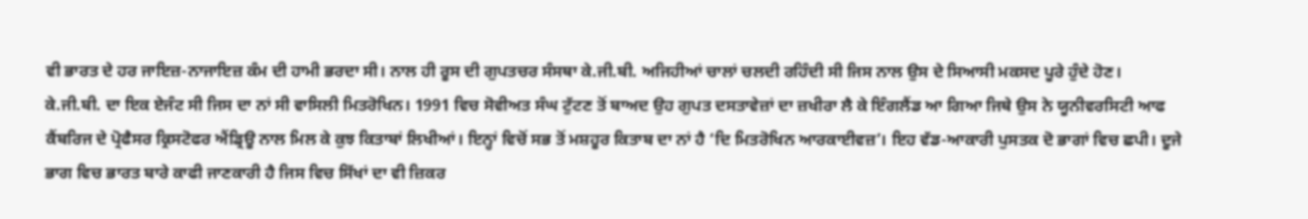ਵੀ ਭਾਰਤ ਦੇ ਹਰ ਜਾਇਜ਼-ਨਾਜਾਇਜ਼ ਕੰਮ ਦੀ ਹਾਮੀ ਭਰਦਾ ਸੀ। ਨਾਲ ਹੀ ਰੂਸ ਦੀ ਗੁਪਤਚਰ ਸੰਸਥਾ ਕੇ.ਜੀ.ਬੀ. ਅਜਿਹੀਆਂ ਚਾਲਾਂ ਚਲਦੀ ਰਹਿੰਦੀ ਸੀ ਜਿਸ ਨਾਲ ਉਸ ਦੇ ਸਿਆਸੀ ਮਕਸਦ ਪੂਰੇ ਹੁੰਦੇ ਹੋਣ।
ਕੇ.ਜੀ.ਬੀ. ਦਾ ਇਕ ਏਜੰਟ ਸੀ ਜਿਸ ਦਾ ਨਾਂ ਸੀ ਵਾਸਿਲੀ ਮਿਤਰੋਖਿਨ। 1991 ਵਿਚ ਸੋਵੀਅਤ ਸੰਘ ਟੁੱਟਣ ਤੋਂ ਬਾਅਦ ਉਹ ਗੁਪਤ ਦਸਤਾਵੇਜ਼ਾਂ ਦਾ ਜ਼ਖੀਰਾ ਲੈ ਕੇ ਇੰਗਲੈਂਡ ਆ ਗਿਆ ਜਿਥੇ ਉਸ ਨੇ ਯੂਨੀਵਰਸਿਟੀ ਆਫ ਕੈਂਬਰਿਜ ਦੇ ਪ੍ਰੋਫੈਸਰ ਕ੍ਰਿਸਟੋਫਰ ਐਂਡ੍ਰਿਊ ਨਾਲ ਮਿਲ ਕੇ ਕੁਝ ਕਿਤਾਬਾਂ ਲਿਖੀਆਂ। ਇਨ੍ਹਾਂ ਵਿਚੋਂ ਸਭ ਤੋਂ ਮਸ਼ਹੂਰ ਕਿਤਾਬ ਦਾ ਨਾਂ ਹੈ ‘ਦਿ ਮਿਤਰੋਖਿਨ ਆਰਕਾਈਵਜ਼’। ਇਹ ਵੱਡ-ਆਕਾਰੀ ਪੁਸਤਕ ਦੋ ਭਾਗਾਂ ਵਿਚ ਛਪੀ। ਦੂਜੇ ਭਾਗ ਵਿਚ ਭਾਰਤ ਬਾਰੇ ਕਾਫੀ ਜਾਣਕਾਰੀ ਹੈ ਜਿਸ ਵਿਚ ਸਿੱਖਾਂ ਦਾ ਵੀ ਜ਼ਿਕਰ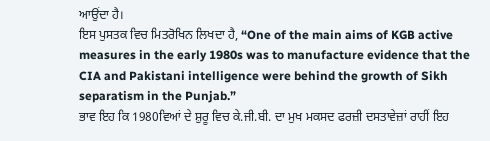ਆਉਂਦਾ ਹੈ।
ਇਸ ਪੁਸਤਕ ਵਿਚ ਮਿਤਰੋਖਿਨ ਲਿਖਦਾ ਹੈ, “One of the main aims of KGB active measures in the early 1980s was to manufacture evidence that the CIA and Pakistani intelligence were behind the growth of Sikh separatism in the Punjab.”
ਭਾਵ ਇਹ ਕਿ 1980ਵਿਆਂ ਦੇ ਸ਼ੁਰੂ ਵਿਚ ਕੇ.ਜੀ.ਬੀ. ਦਾ ਮੁਖ ਮਕਸਦ ਫਰਜ਼ੀ ਦਸਤਾਵੇਜ਼ਾਂ ਰਾਹੀਂ ਇਹ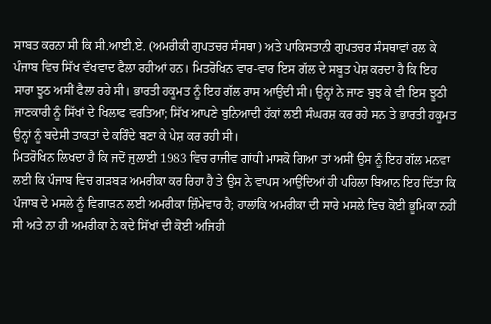ਸਾਬਤ ਕਰਨਾ ਸੀ ਕਿ ਸੀ.ਆਈ.ਏ. (ਅਮਰੀਕੀ ਗੁਪਤਚਰ ਸੰਸਥਾ) ਅਤੇ ਪਾਕਿਸਤਾਨੀ ਗੁਪਤਚਰ ਸੰਸਥਾਵਾਂ ਰਲ ਕੇ ਪੰਜਾਬ ਵਿਚ ਸਿੱਖ ਵੱਖਵਾਦ ਫੈਲਾ ਰਹੀਆਂ ਹਨ। ਮਿਤਰੋਖਿਨ ਵਾਰ-ਵਾਰ ਇਸ ਗੱਲ ਦੇ ਸਬੂਤ ਪੇਸ਼ ਕਰਦਾ ਹੈ ਕਿ ਇਹ ਸਾਰਾ ਝੂਠ ਅਸੀਂ ਫੈਲਾ ਰਹੇ ਸੀ। ਭਾਰਤੀ ਹਕੂਮਤ ਨੂੰ ਇਹ ਗੱਲ ਰਾਸ ਆਉਂਦੀ ਸੀ। ਉਨ੍ਹਾਂ ਨੇ ਜਾਣ ਬੁਝ ਕੇ ਵੀ ਇਸ ਝੂਠੀ ਜਾਣਕਾਰੀ ਨੂੰ ਸਿੱਖਾਂ ਦੇ ਖਿਲਾਫ ਵਰਤਿਆ; ਸਿੱਖ ਆਪਣੇ ਬੁਨਿਆਦੀ ਹੱਕਾਂ ਲਈ ਸੰਘਰਸ਼ ਕਰ ਰਹੇ ਸਨ ਤੇ ਭਾਰਤੀ ਹਕੂਮਤ ਉਨ੍ਹਾਂ ਨੂੰ ਬਦੇਸੀ ਤਾਕਤਾਂ ਦੇ ਕਰਿੰਦੇ ਬਣਾ ਕੇ ਪੇਸ਼ ਕਰ ਰਹੀ ਸੀ।
ਮਿਤਰੋਖਿਨ ਲਿਖਦਾ ਹੈ ਕਿ ਜਦੋਂ ਜੁਲਾਈ 1983 ਵਿਚ ਰਾਜੀਵ ਗਾਂਧੀ ਮਾਸਕੋ ਗਿਆ ਤਾਂ ਅਸੀਂ ਉਸ ਨੂੰ ਇਹ ਗੱਲ ਮਨਵਾ ਲਈ ਕਿ ਪੰਜਾਬ ਵਿਚ ਗੜਬੜ ਅਮਰੀਕਾ ਕਰ ਰਿਹਾ ਹੈ ਤੇ ਉਸ ਨੇ ਵਾਪਸ ਆਉਂਦਿਆਂ ਹੀ ਪਹਿਲਾ ਬਿਆਨ ਇਹ ਦਿੱਤਾ ਕਿ ਪੰਜਾਬ ਦੇ ਮਸਲੇ ਨੂੰ ਵਿਗਾੜਨ ਲਈ ਅਮਰੀਕਾ ਜ਼ਿੰਮੇਵਾਰ ਹੈ; ਹਾਲਾਂਕਿ ਅਮਰੀਕਾ ਦੀ ਸਾਰੇ ਮਸਲੇ ਵਿਚ ਕੋਈ ਭੂਮਿਕਾ ਨਹੀਂ ਸੀ ਅਤੇ ਨਾ ਹੀ ਅਮਰੀਕਾ ਨੇ ਕਦੇ ਸਿੱਖਾਂ ਦੀ ਕੋਈ ਅਜਿਹੀ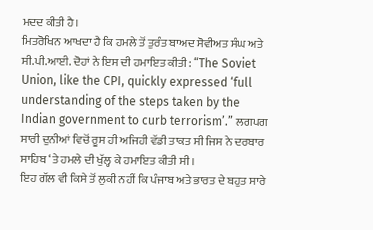ਮਦਦ ਕੀਤੀ ਹੈ।
ਮਿਤਰੋਖਿਨ ਆਖਦਾ ਹੈ ਕਿ ਹਮਲੇ ਤੋਂ ਤੁਰੰਤ ਬਾਅਦ ਸੋਵੀਅਤ ਸੰਘ ਅਤੇ ਸੀ.ਪੀ.ਆਈ. ਦੋਹਾਂ ਨੇ ਇਸ ਦੀ ਹਮਾਇਤ ਕੀਤੀ: “The Soviet Union, like the CPI, quickly expressed ‘full understanding of the steps taken by the Indian government to curb terrorism’.” ਲਗਪਗ ਸਾਰੀ ਦੁਨੀਆਂ ਵਿਚੋਂ ਰੂਸ ਹੀ ਅਜਿਹੀ ਵੱਡੀ ਤਾਕਤ ਸੀ ਜਿਸ ਨੇ ਦਰਬਾਰ ਸਾਹਿਬ ‘ਤੇ ਹਮਲੇ ਦੀ ਖੁੱਲ੍ਹ ਕੇ ਹਮਾਇਤ ਕੀਤੀ ਸੀ।
ਇਹ ਗੱਲ ਵੀ ਕਿਸੇ ਤੋਂ ਲੁਕੀ ਨਹੀਂ ਕਿ ਪੰਜਾਬ ਅਤੇ ਭਾਰਤ ਦੇ ਬਹੁਤ ਸਾਰੇ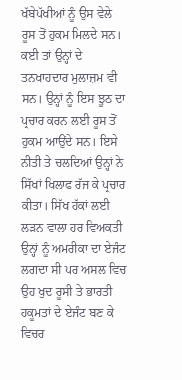ਖੱਬੇਪੱਖੀਆਂ ਨੂੰ ਉਸ ਵੇਲੇ ਰੂਸ ਤੋਂ ਹੁਕਮ ਮਿਲਦੇ ਸਨ। ਕਈ ਤਾਂ ਉਨ੍ਹਾਂ ਦੇ ਤਨਖਾਹਦਾਰ ਮੁਲਾਜ਼ਮ ਵੀ ਸਨ। ਉਨ੍ਹਾਂ ਨੂੰ ਇਸ ਝੂਠ ਦਾ ਪ੍ਰਚਾਰ ਕਰਨ ਲਈ ਰੂਸ ਤੋਂ ਹੁਕਮ ਆਉਂਦੇ ਸਨ। ਇਸੇ ਨੀਤੀ ਤੇ ਚਲਦਿਆਂ ਉਨ੍ਹਾਂ ਨੇ ਸਿੱਖਾਂ ਖਿਲਾਫ ਰੱਜ ਕੇ ਪ੍ਰਚਾਰ ਕੀਤਾ। ਸਿੱਖ ਹੱਕਾਂ ਲਈ ਲੜਨ ਵਾਲਾ ਹਰ ਵਿਅਕਤੀ ਉਨ੍ਹਾਂ ਨੂੰ ਅਮਰੀਕਾ ਦਾ ਏਜੰਟ ਲਗਦਾ ਸੀ ਪਰ ਅਸਲ ਵਿਚ ਉਹ ਖੁਦ ਰੂਸੀ ਤੇ ਭਾਰਤੀ ਹਕੂਮਤਾਂ ਦੇ ਏਜੰਟ ਬਣ ਕੇ ਵਿਚਰ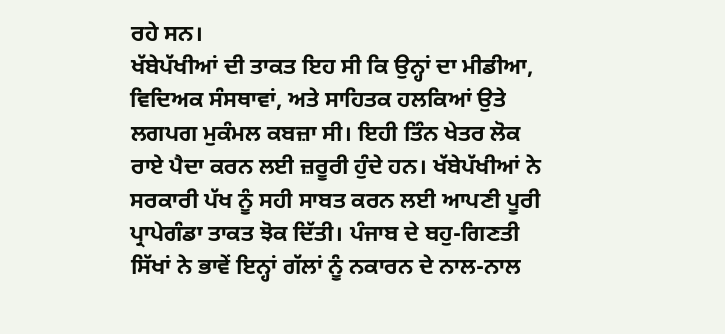ਰਹੇ ਸਨ।
ਖੱਬੇਪੱਖੀਆਂ ਦੀ ਤਾਕਤ ਇਹ ਸੀ ਕਿ ਉਨ੍ਹਾਂ ਦਾ ਮੀਡੀਆ, ਵਿਦਿਅਕ ਸੰਸਥਾਵਾਂ, ਅਤੇ ਸਾਹਿਤਕ ਹਲਕਿਆਂ ਉਤੇ ਲਗਪਗ ਮੁਕੰਮਲ ਕਬਜ਼ਾ ਸੀ। ਇਹੀ ਤਿੰਨ ਖੇਤਰ ਲੋਕ ਰਾਏ ਪੈਦਾ ਕਰਨ ਲਈ ਜ਼ਰੂਰੀ ਹੁੰਦੇ ਹਨ। ਖੱਬੇਪੱਖੀਆਂ ਨੇ ਸਰਕਾਰੀ ਪੱਖ ਨੂੰ ਸਹੀ ਸਾਬਤ ਕਰਨ ਲਈ ਆਪਣੀ ਪੂਰੀ ਪ੍ਰਾਪੇਗੰਡਾ ਤਾਕਤ ਝੋਕ ਦਿੱਤੀ। ਪੰਜਾਬ ਦੇ ਬਹੁ-ਗਿਣਤੀ ਸਿੱਖਾਂ ਨੇ ਭਾਵੇਂ ਇਨ੍ਹਾਂ ਗੱਲਾਂ ਨੂੰ ਨਕਾਰਨ ਦੇ ਨਾਲ-ਨਾਲ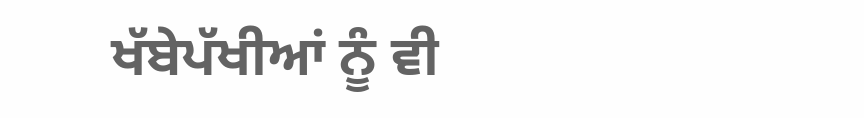ਖੱਬੇਪੱਖੀਆਂ ਨੂੰ ਵੀ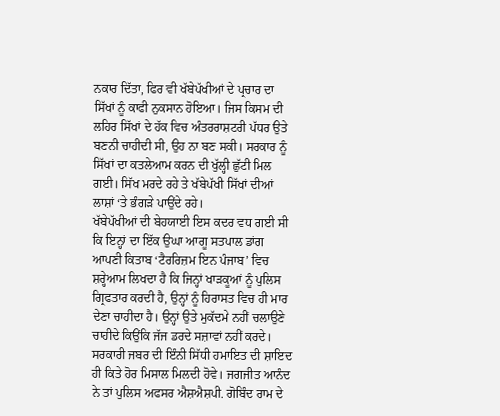ਨਕਾਰ ਦਿੱਤਾ, ਫਿਰ ਵੀ ਖੱਬੇਪੱਖੀਆਂ ਦੇ ਪ੍ਰਚਾਰ ਦਾ ਸਿੱਖਾਂ ਨੂੰ ਕਾਫੀ ਨੁਕਸਾਨ ਹੋਇਆ। ਜਿਸ ਕਿਸਮ ਦੀ ਲਹਿਰ ਸਿੱਖਾਂ ਦੇ ਹੱਕ ਵਿਚ ਅੰਤਰਰਾਸ਼ਟਰੀ ਪੱਧਰ ਉਤੇ ਬਣਨੀ ਚਾਹੀਦੀ ਸੀ, ਉਹ ਨਾ ਬਣ ਸਕੀ। ਸਰਕਾਰ ਨੂੰ ਸਿੱਖਾਂ ਦਾ ਕਤਲੇਆਮ ਕਰਨ ਦੀ ਖੁੱਲ੍ਹੀ ਛੁੱਟੀ ਮਿਲ ਗਈ। ਸਿੱਖ ਮਰਦੇ ਰਹੇ ਤੇ ਖੱਬੇਪੱਖੀ ਸਿੱਖਾਂ ਦੀਆਂ ਲਾਸ਼ਾਂ ‘ਤੇ ਭੰਗੜੇ ਪਾਉਂਦੇ ਰਹੇ।
ਖੱਬੇਪੱਖੀਆਂ ਦੀ ਬੇਹਯਾਈ ਇਸ ਕਦਰ ਵਧ ਗਈ ਸੀ ਕਿ ਇਨ੍ਹਾਂ ਦਾ ਇੱਕ ਉਘਾ ਆਗੂ ਸਤਪਾਲ ਡਾਂਗ ਆਪਣੀ ਕਿਤਾਬ ‘ਟੈਰਰਿਜ਼ਮ ਇਨ ਪੰਜਾਬ’ ਵਿਚ ਸ਼ਰ੍ਹੇਆਮ ਲਿਖਦਾ ਹੈ ਕਿ ਜਿਨ੍ਹਾਂ ਖਾੜਕੂਆਂ ਨੂੰ ਪੁਲਿਸ ਗ੍ਰਿਫਤਾਰ ਕਰਦੀ ਹੈ, ਉਨ੍ਹਾਂ ਨੂੰ ਹਿਰਾਸਤ ਵਿਚ ਹੀ ਮਾਰ ਦੇਣਾ ਚਾਹੀਦਾ ਹੈ। ਉਨ੍ਹਾਂ ਉਤੇ ਮੁਕੱਦਮੇ ਨਹੀਂ ਚਲਾਉਣੇ ਚਾਹੀਦੇ ਕਿਉਂਕਿ ਜੱਜ ਡਰਦੇ ਸਜ਼ਾਵਾਂ ਨਹੀਂ ਕਰਦੇ। ਸਰਕਾਰੀ ਜਬਰ ਦੀ ਇੰਨੀ ਸਿੱਧੀ ਹਮਾਇਤ ਦੀ ਸ਼ਾਇਦ ਹੀ ਕਿਤੇ ਹੋਰ ਮਿਸਾਲ ਮਿਲਦੀ ਹੋਵੇ। ਜਗਜੀਤ ਆਨੰਦ ਨੇ ਤਾਂ ਪੁਲਿਸ ਅਫਸਰ ਐਸ਼ਐਸ਼ਪੀ. ਗੋਬਿੰਦ ਰਾਮ ਦੇ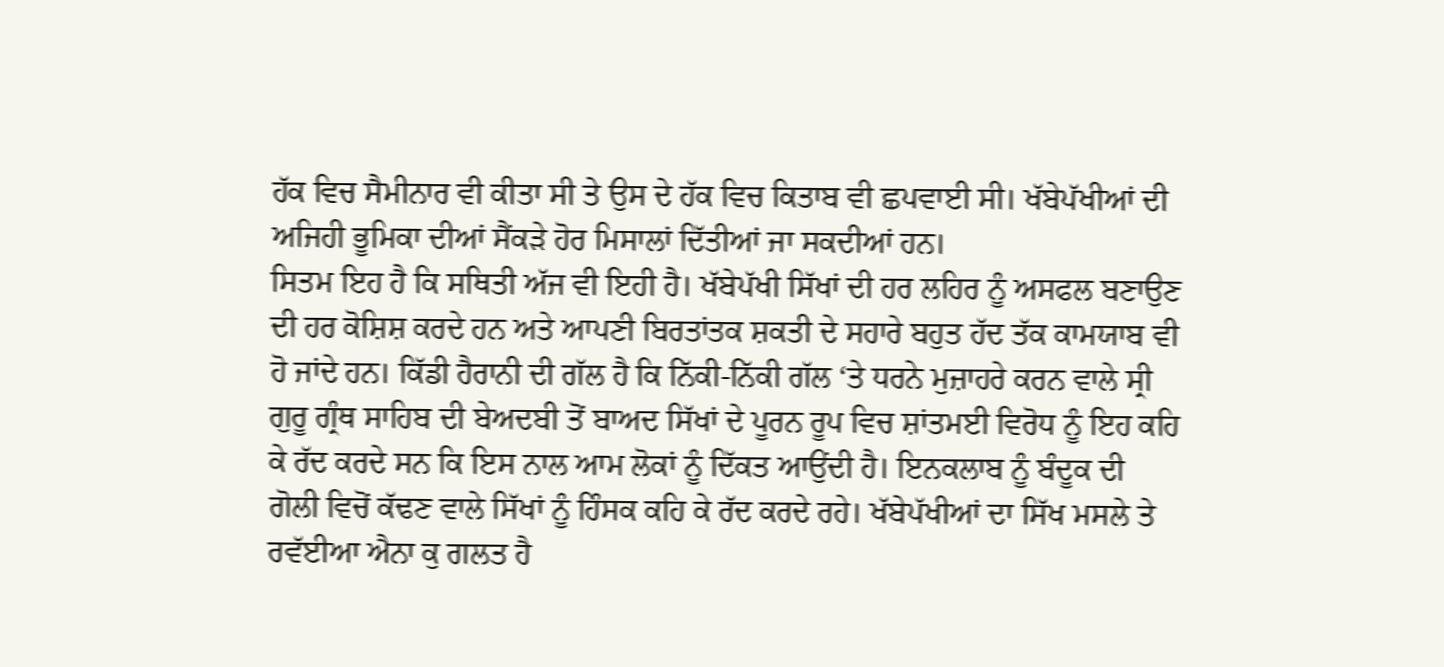ਹੱਕ ਵਿਚ ਸੈਮੀਨਾਰ ਵੀ ਕੀਤਾ ਸੀ ਤੇ ਉਸ ਦੇ ਹੱਕ ਵਿਚ ਕਿਤਾਬ ਵੀ ਛਪਵਾਈ ਸੀ। ਖੱਬੇਪੱਖੀਆਂ ਦੀ ਅਜਿਹੀ ਭੂਮਿਕਾ ਦੀਆਂ ਸੈਂਕੜੇ ਹੋਰ ਮਿਸਾਲਾਂ ਦਿੱਤੀਆਂ ਜਾ ਸਕਦੀਆਂ ਹਨ।
ਸਿਤਮ ਇਹ ਹੈ ਕਿ ਸਥਿਤੀ ਅੱਜ ਵੀ ਇਹੀ ਹੈ। ਖੱਬੇਪੱਖੀ ਸਿੱਖਾਂ ਦੀ ਹਰ ਲਹਿਰ ਨੂੰ ਅਸਫਲ ਬਣਾਉਣ ਦੀ ਹਰ ਕੋਸ਼ਿਸ਼ ਕਰਦੇ ਹਨ ਅਤੇ ਆਪਣੀ ਬਿਰਤਾਂਤਕ ਸ਼ਕਤੀ ਦੇ ਸਹਾਰੇ ਬਹੁਤ ਹੱਦ ਤੱਕ ਕਾਮਯਾਬ ਵੀ ਹੋ ਜਾਂਦੇ ਹਨ। ਕਿੱਡੀ ਹੈਰਾਨੀ ਦੀ ਗੱਲ ਹੈ ਕਿ ਨਿੱਕੀ-ਨਿੱਕੀ ਗੱਲ ‘ਤੇ ਧਰਨੇ ਮੁਜ਼ਾਹਰੇ ਕਰਨ ਵਾਲੇ ਸ੍ਰੀ ਗੁਰੂ ਗ੍ਰੰਥ ਸਾਹਿਬ ਦੀ ਬੇਅਦਬੀ ਤੋਂ ਬਾਅਦ ਸਿੱਖਾਂ ਦੇ ਪੂਰਨ ਰੂਪ ਵਿਚ ਸ਼ਾਂਤਮਈ ਵਿਰੋਧ ਨੂੰ ਇਹ ਕਹਿ ਕੇ ਰੱਦ ਕਰਦੇ ਸਨ ਕਿ ਇਸ ਨਾਲ ਆਮ ਲੋਕਾਂ ਨੂੰ ਦਿੱਕਤ ਆਉਂਦੀ ਹੈ। ਇਨਕਲਾਬ ਨੂੰ ਬੰਦੂਕ ਦੀ ਗੋਲੀ ਵਿਚੋਂ ਕੱਢਣ ਵਾਲੇ ਸਿੱਖਾਂ ਨੂੰ ਹਿੰਸਕ ਕਹਿ ਕੇ ਰੱਦ ਕਰਦੇ ਰਹੇ। ਖੱਬੇਪੱਖੀਆਂ ਦਾ ਸਿੱਖ ਮਸਲੇ ਤੇ ਰਵੱਈਆ ਐਨਾ ਕੁ ਗਲਤ ਹੈ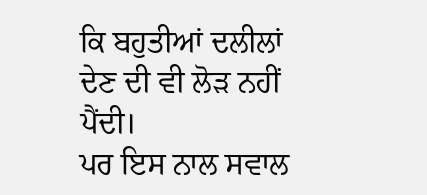ਕਿ ਬਹੁਤੀਆਂ ਦਲੀਲਾਂ ਦੇਣ ਦੀ ਵੀ ਲੋੜ ਨਹੀਂ ਪੈਂਦੀ।
ਪਰ ਇਸ ਨਾਲ ਸਵਾਲ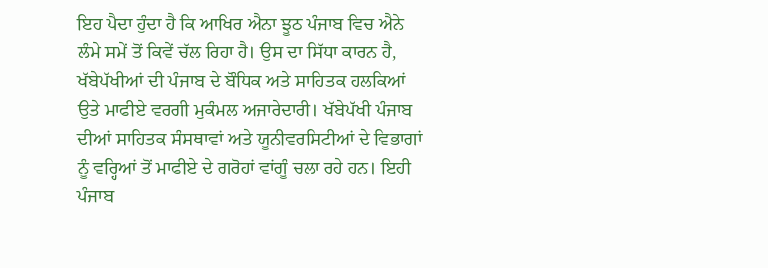ਇਹ ਪੈਦਾ ਹੁੰਦਾ ਹੈ ਕਿ ਆਖਿਰ ਐਨਾ ਝੂਠ ਪੰਜਾਬ ਵਿਚ ਐਨੇ ਲੰਮੇ ਸਮੇਂ ਤੋਂ ਕਿਵੇਂ ਚੱਲ ਰਿਹਾ ਹੈ। ਉਸ ਦਾ ਸਿੱਧਾ ਕਾਰਨ ਹੈ, ਖੱਬੇਪੱਖੀਆਂ ਦੀ ਪੰਜਾਬ ਦੇ ਬੌਧਿਕ ਅਤੇ ਸਾਹਿਤਕ ਹਲਕਿਆਂ ਉਤੇ ਮਾਫੀਏ ਵਰਗੀ ਮੁਕੰਮਲ ਅਜਾਰੇਦਾਰੀ। ਖੱਬੇਪੱਖੀ ਪੰਜਾਬ ਦੀਆਂ ਸਾਹਿਤਕ ਸੰਸਥਾਵਾਂ ਅਤੇ ਯੂਨੀਵਰਸਿਟੀਆਂ ਦੇ ਵਿਭਾਗਾਂ ਨੂੰ ਵਰ੍ਹਿਆਂ ਤੋਂ ਮਾਫੀਏ ਦੇ ਗਰੋਹਾਂ ਵਾਂਗੂੰ ਚਲਾ ਰਹੇ ਹਨ। ਇਹੀ ਪੰਜਾਬ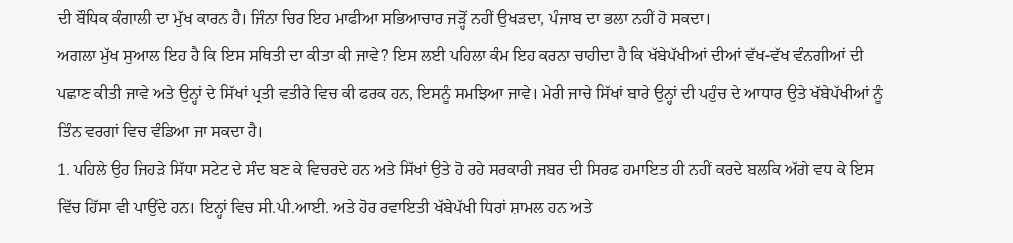ਦੀ ਬੌਧਿਕ ਕੰਗਾਲੀ ਦਾ ਮੁੱਖ ਕਾਰਨ ਹੈ। ਜਿੰਨਾ ਚਿਰ ਇਹ ਮਾਫੀਆ ਸਭਿਆਚਾਰ ਜੜ੍ਹੋਂ ਨਹੀਂ ਉਖੜਦਾ, ਪੰਜਾਬ ਦਾ ਭਲਾ ਨਹੀਂ ਹੋ ਸਕਦਾ।
ਅਗਲਾ ਮੁੱਖ ਸੁਆਲ ਇਹ ਹੈ ਕਿ ਇਸ ਸਥਿਤੀ ਦਾ ਕੀਤਾ ਕੀ ਜਾਵੇ? ਇਸ ਲਈ ਪਹਿਲਾ ਕੰਮ ਇਹ ਕਰਨਾ ਚਾਹੀਦਾ ਹੈ ਕਿ ਖੱਬੇਪੱਖੀਆਂ ਦੀਆਂ ਵੱਖ-ਵੱਖ ਵੰਨਗੀਆਂ ਦੀ ਪਛਾਣ ਕੀਤੀ ਜਾਵੇ ਅਤੇ ਉਨ੍ਹਾਂ ਦੇ ਸਿੱਖਾਂ ਪ੍ਰਤੀ ਵਤੀਰੇ ਵਿਚ ਕੀ ਫਰਕ ਹਨ, ਇਸਨੂੰ ਸਮਝਿਆ ਜਾਵੇ। ਮੇਰੀ ਜਾਚੇ ਸਿੱਖਾਂ ਬਾਰੇ ਉਨ੍ਹਾਂ ਦੀ ਪਹੁੰਚ ਦੇ ਆਧਾਰ ਉਤੇ ਖੱਬੇਪੱਖੀਆਂ ਨੂੰ ਤਿੰਨ ਵਰਗਾਂ ਵਿਚ ਵੰਡਿਆ ਜਾ ਸਕਦਾ ਹੈ।
1. ਪਹਿਲੇ ਉਹ ਜਿਹੜੇ ਸਿੱਧਾ ਸਟੇਟ ਦੇ ਸੰਦ ਬਣ ਕੇ ਵਿਚਰਦੇ ਹਨ ਅਤੇ ਸਿੱਖਾਂ ਉਤੇ ਹੋ ਰਹੇ ਸਰਕਾਰੀ ਜਬਰ ਦੀ ਸਿਰਫ ਹਮਾਇਤ ਹੀ ਨਹੀਂ ਕਰਦੇ ਬਲਕਿ ਅੱਗੇ ਵਧ ਕੇ ਇਸ ਵਿੱਚ ਹਿੱਸਾ ਵੀ ਪਾਉਂਦੇ ਹਨ। ਇਨ੍ਹਾਂ ਵਿਚ ਸੀ.ਪੀ.ਆਈ. ਅਤੇ ਹੋਰ ਰਵਾਇਤੀ ਖੱਬੇਪੱਖੀ ਧਿਰਾਂ ਸ਼ਾਮਲ ਹਨ ਅਤੇ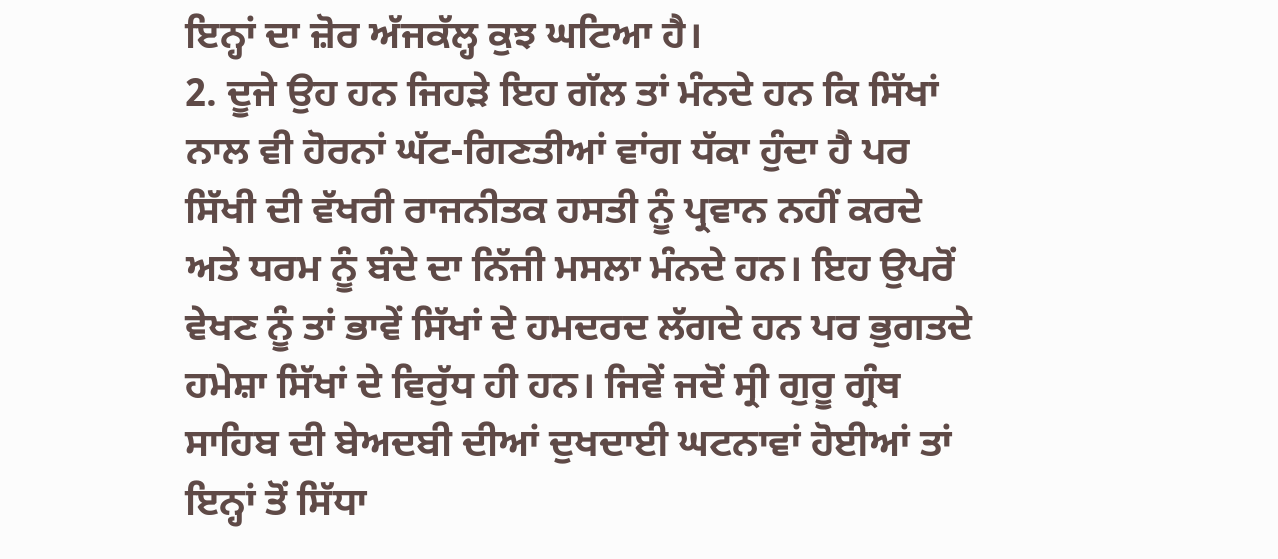ਇਨ੍ਹਾਂ ਦਾ ਜ਼ੋਰ ਅੱਜਕੱਲ੍ਹ ਕੁਝ ਘਟਿਆ ਹੈ।
2. ਦੂਜੇ ਉਹ ਹਨ ਜਿਹੜੇ ਇਹ ਗੱਲ ਤਾਂ ਮੰਨਦੇ ਹਨ ਕਿ ਸਿੱਖਾਂ ਨਾਲ ਵੀ ਹੋਰਨਾਂ ਘੱਟ-ਗਿਣਤੀਆਂ ਵਾਂਗ ਧੱਕਾ ਹੁੰਦਾ ਹੈ ਪਰ ਸਿੱਖੀ ਦੀ ਵੱਖਰੀ ਰਾਜਨੀਤਕ ਹਸਤੀ ਨੂੰ ਪ੍ਰਵਾਨ ਨਹੀਂ ਕਰਦੇ ਅਤੇ ਧਰਮ ਨੂੰ ਬੰਦੇ ਦਾ ਨਿੱਜੀ ਮਸਲਾ ਮੰਨਦੇ ਹਨ। ਇਹ ਉਪਰੋਂ ਵੇਖਣ ਨੂੰ ਤਾਂ ਭਾਵੇਂ ਸਿੱਖਾਂ ਦੇ ਹਮਦਰਦ ਲੱਗਦੇ ਹਨ ਪਰ ਭੁਗਤਦੇ ਹਮੇਸ਼ਾ ਸਿੱਖਾਂ ਦੇ ਵਿਰੁੱਧ ਹੀ ਹਨ। ਜਿਵੇਂ ਜਦੋਂ ਸ੍ਰੀ ਗੁਰੂ ਗ੍ਰੰਥ ਸਾਹਿਬ ਦੀ ਬੇਅਦਬੀ ਦੀਆਂ ਦੁਖਦਾਈ ਘਟਨਾਵਾਂ ਹੋਈਆਂ ਤਾਂ ਇਨ੍ਹਾਂ ਤੋਂ ਸਿੱਧਾ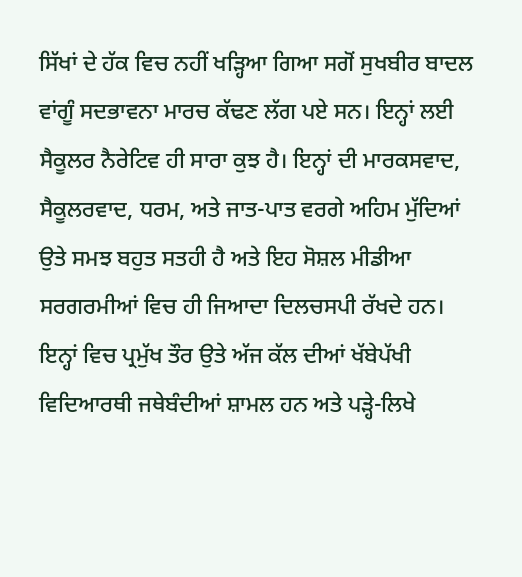ਸਿੱਖਾਂ ਦੇ ਹੱਕ ਵਿਚ ਨਹੀਂ ਖੜ੍ਹਿਆ ਗਿਆ ਸਗੋਂ ਸੁਖਬੀਰ ਬਾਦਲ ਵਾਂਗੂੰ ਸਦਭਾਵਨਾ ਮਾਰਚ ਕੱਢਣ ਲੱਗ ਪਏ ਸਨ। ਇਨ੍ਹਾਂ ਲਈ ਸੈਕੂਲਰ ਨੈਰੇਟਿਵ ਹੀ ਸਾਰਾ ਕੁਝ ਹੈ। ਇਨ੍ਹਾਂ ਦੀ ਮਾਰਕਸਵਾਦ, ਸੈਕੂਲਰਵਾਦ, ਧਰਮ, ਅਤੇ ਜਾਤ-ਪਾਤ ਵਰਗੇ ਅਹਿਮ ਮੁੱਦਿਆਂ ਉਤੇ ਸਮਝ ਬਹੁਤ ਸਤਹੀ ਹੈ ਅਤੇ ਇਹ ਸੋਸ਼ਲ ਮੀਡੀਆ ਸਰਗਰਮੀਆਂ ਵਿਚ ਹੀ ਜਿਆਦਾ ਦਿਲਚਸਪੀ ਰੱਖਦੇ ਹਨ। ਇਨ੍ਹਾਂ ਵਿਚ ਪ੍ਰਮੁੱਖ ਤੌਰ ਉਤੇ ਅੱਜ ਕੱਲ ਦੀਆਂ ਖੱਬੇਪੱਖੀ ਵਿਦਿਆਰਥੀ ਜਥੇਬੰਦੀਆਂ ਸ਼ਾਮਲ ਹਨ ਅਤੇ ਪੜ੍ਹੇ-ਲਿਖੇ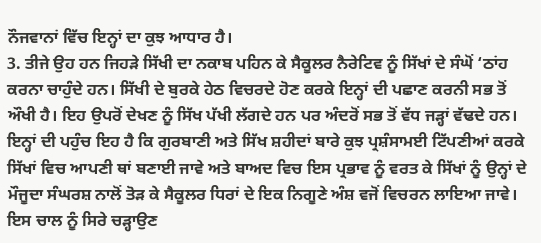ਨੌਜਵਾਨਾਂ ਵਿੱਚ ਇਨ੍ਹਾਂ ਦਾ ਕੁਝ ਆਧਾਰ ਹੈ।
3. ਤੀਜੇ ਉਹ ਹਨ ਜਿਹੜੇ ਸਿੱਖੀ ਦਾ ਨਕਾਬ ਪਹਿਨ ਕੇ ਸੈਕੂਲਰ ਨੈਰੇਟਿਵ ਨੂੰ ਸਿੱਖਾਂ ਦੇ ਸੰਘੋਂ ‘ਠਾਂਹ ਕਰਨਾ ਚਾਹੁੰਦੇ ਹਨ। ਸਿੱਖੀ ਦੇ ਬੁਰਕੇ ਹੇਠ ਵਿਚਰਦੇ ਹੋਣ ਕਰਕੇ ਇਨ੍ਹਾਂ ਦੀ ਪਛਾਣ ਕਰਨੀ ਸਭ ਤੋਂ ਔਖੀ ਹੈ। ਇਹ ਉਪਰੋਂ ਦੇਖਣ ਨੂੰ ਸਿੱਖ ਪੱਖੀ ਲੱਗਦੇ ਹਨ ਪਰ ਅੰਦਰੋਂ ਸਭ ਤੋਂ ਵੱਧ ਜੜ੍ਹਾਂ ਵੱਢਦੇ ਹਨ। ਇਨ੍ਹਾਂ ਦੀ ਪਹੁੰਚ ਇਹ ਹੈ ਕਿ ਗੁਰਬਾਣੀ ਅਤੇ ਸਿੱਖ ਸ਼ਹੀਦਾਂ ਬਾਰੇ ਕੁਝ ਪ੍ਰਸ਼ੰਸਾਮਈ ਟਿੱਪਣੀਆਂ ਕਰਕੇ ਸਿੱਖਾਂ ਵਿਚ ਆਪਣੀ ਥਾਂ ਬਣਾਈ ਜਾਵੇ ਅਤੇ ਬਾਅਦ ਵਿਚ ਇਸ ਪ੍ਰਭਾਵ ਨੂੰ ਵਰਤ ਕੇ ਸਿੱਖਾਂ ਨੂੰ ਉਨ੍ਹਾਂ ਦੇ ਮੌਜੂਦਾ ਸੰਘਰਸ਼ ਨਾਲੋਂ ਤੋੜ ਕੇ ਸੈਕੂਲਰ ਧਿਰਾਂ ਦੇ ਇਕ ਨਿਗੂਣੇ ਅੰਸ਼ ਵਜੋਂ ਵਿਚਰਨ ਲਾਇਆ ਜਾਵੇ। ਇਸ ਚਾਲ ਨੂੰ ਸਿਰੇ ਚੜ੍ਹਾਉਣ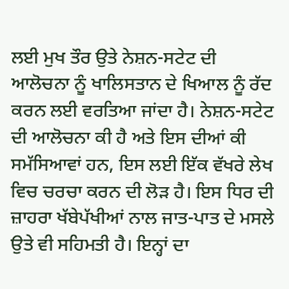ਲਈ ਮੁਖ ਤੌਰ ਉਤੇ ਨੇਸ਼ਨ-ਸਟੇਟ ਦੀ ਆਲੋਚਨਾ ਨੂੰ ਖਾਲਿਸਤਾਨ ਦੇ ਖਿਆਲ ਨੂੰ ਰੱਦ ਕਰਨ ਲਈ ਵਰਤਿਆ ਜਾਂਦਾ ਹੈ। ਨੇਸ਼ਨ-ਸਟੇਟ ਦੀ ਆਲੋਚਨਾ ਕੀ ਹੈ ਅਤੇ ਇਸ ਦੀਆਂ ਕੀ ਸਮੱਸਿਆਵਾਂ ਹਨ, ਇਸ ਲਈ ਇੱਕ ਵੱਖਰੇ ਲੇਖ ਵਿਚ ਚਰਚਾ ਕਰਨ ਦੀ ਲੋੜ ਹੈ। ਇਸ ਧਿਰ ਦੀ ਜ਼ਾਹਰਾ ਖੱਬੇਪੱਖੀਆਂ ਨਾਲ ਜਾਤ-ਪਾਤ ਦੇ ਮਸਲੇ ਉਤੇ ਵੀ ਸਹਿਮਤੀ ਹੈ। ਇਨ੍ਹਾਂ ਦਾ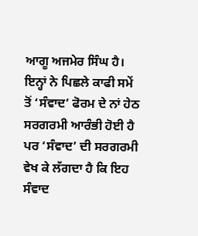ਆਗੂ ਅਜਮੇਰ ਸਿੰਘ ਹੈ। ਇਨ੍ਹਾਂ ਨੇ ਪਿਛਲੇ ਕਾਫੀ ਸਮੇਂ ਤੋਂ ‘ਸੰਵਾਦ’ ਫੋਰਮ ਦੇ ਨਾਂ ਹੇਠ ਸਰਗਰਮੀ ਆਰੰਭੀ ਹੋਈ ਹੈ ਪਰ ‘ਸੰਵਾਦ’ ਦੀ ਸਰਗਰਮੀ ਵੇਖ ਕੇ ਲੱਗਦਾ ਹੈ ਕਿ ਇਹ ਸੰਵਾਦ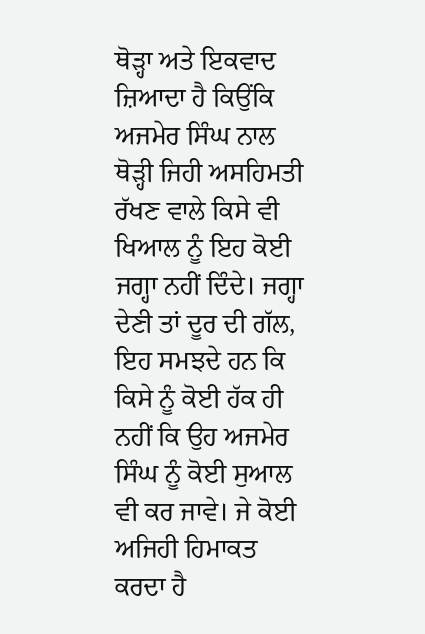ਥੋੜ੍ਹਾ ਅਤੇ ਇਕਵਾਦ ਜ਼ਿਆਦਾ ਹੈ ਕਿਉਂਕਿ ਅਜਮੇਰ ਸਿੰਘ ਨਾਲ ਥੋੜ੍ਹੀ ਜਿਹੀ ਅਸਹਿਮਤੀ ਰੱਖਣ ਵਾਲੇ ਕਿਸੇ ਵੀ ਖਿਆਲ ਨੂੰ ਇਹ ਕੋਈ ਜਗ੍ਹਾ ਨਹੀਂ ਦਿੰਦੇ। ਜਗ੍ਹਾ ਦੇਣੀ ਤਾਂ ਦੂਰ ਦੀ ਗੱਲ, ਇਹ ਸਮਝਦੇ ਹਨ ਕਿ ਕਿਸੇ ਨੂੰ ਕੋਈ ਹੱਕ ਹੀ ਨਹੀਂ ਕਿ ਉਹ ਅਜਮੇਰ ਸਿੰਘ ਨੂੰ ਕੋਈ ਸੁਆਲ ਵੀ ਕਰ ਜਾਵੇ। ਜੇ ਕੋਈ ਅਜਿਹੀ ਹਿਮਾਕਤ ਕਰਦਾ ਹੈ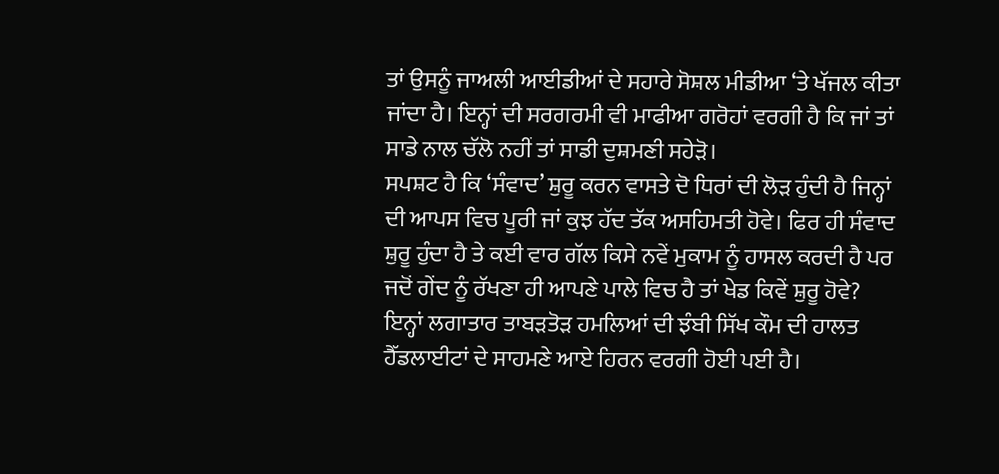ਤਾਂ ਉਸਨੂੰ ਜਾਅਲੀ ਆਈਡੀਆਂ ਦੇ ਸਹਾਰੇ ਸੋਸ਼ਲ ਮੀਡੀਆ ‘ਤੇ ਖੱਜਲ ਕੀਤਾ ਜਾਂਦਾ ਹੈ। ਇਨ੍ਹਾਂ ਦੀ ਸਰਗਰਮੀ ਵੀ ਮਾਫੀਆ ਗਰੋਹਾਂ ਵਰਗੀ ਹੈ ਕਿ ਜਾਂ ਤਾਂ ਸਾਡੇ ਨਾਲ ਚੱਲੋ ਨਹੀਂ ਤਾਂ ਸਾਡੀ ਦੁਸ਼ਮਣੀ ਸਹੇੜੋ।
ਸਪਸ਼ਟ ਹੈ ਕਿ ‘ਸੰਵਾਦ’ ਸ਼ੁਰੂ ਕਰਨ ਵਾਸਤੇ ਦੋ ਧਿਰਾਂ ਦੀ ਲੋੜ ਹੁੰਦੀ ਹੈ ਜਿਨ੍ਹਾਂ ਦੀ ਆਪਸ ਵਿਚ ਪੂਰੀ ਜਾਂ ਕੁਝ ਹੱਦ ਤੱਕ ਅਸਹਿਮਤੀ ਹੋਵੇ। ਫਿਰ ਹੀ ਸੰਵਾਦ ਸ਼ੁਰੂ ਹੁੰਦਾ ਹੈ ਤੇ ਕਈ ਵਾਰ ਗੱਲ ਕਿਸੇ ਨਵੇਂ ਮੁਕਾਮ ਨੂੰ ਹਾਸਲ ਕਰਦੀ ਹੈ ਪਰ ਜਦੋਂ ਗੇਂਦ ਨੂੰ ਰੱਖਣਾ ਹੀ ਆਪਣੇ ਪਾਲੇ ਵਿਚ ਹੈ ਤਾਂ ਖੇਡ ਕਿਵੇਂ ਸ਼ੁਰੂ ਹੋਵੇ?
ਇਨ੍ਹਾਂ ਲਗਾਤਾਰ ਤਾਬੜਤੋੜ ਹਮਲਿਆਂ ਦੀ ਝੰਬੀ ਸਿੱਖ ਕੌਮ ਦੀ ਹਾਲਤ ਹੈੱਡਲਾਈਟਾਂ ਦੇ ਸਾਹਮਣੇ ਆਏ ਹਿਰਨ ਵਰਗੀ ਹੋਈ ਪਈ ਹੈ।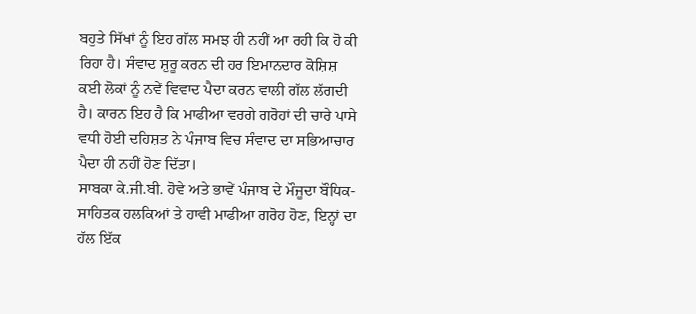ਬਹੁਤੇ ਸਿੱਖਾਂ ਨੂੰ ਇਹ ਗੱਲ ਸਮਝ ਹੀ ਨਹੀਂ ਆ ਰਹੀ ਕਿ ਹੋ ਕੀ ਰਿਹਾ ਹੈ। ਸੰਵਾਦ ਸ਼ੁਰੂ ਕਰਨ ਦੀ ਹਰ ਇਮਾਨਦਾਰ ਕੋਸ਼ਿਸ਼ ਕਈ ਲੋਕਾਂ ਨੂੰ ਨਵੇਂ ਵਿਵਾਦ ਪੈਦਾ ਕਰਨ ਵਾਲੀ ਗੱਲ ਲੱਗਦੀ ਹੈ। ਕਾਰਨ ਇਹ ਹੈ ਕਿ ਮਾਫੀਆ ਵਰਗੇ ਗਰੋਹਾਂ ਦੀ ਚਾਰੇ ਪਾਸੇ ਵਧੀ ਹੋਈ ਦਹਿਸ਼ਤ ਨੇ ਪੰਜਾਬ ਵਿਚ ਸੰਵਾਦ ਦਾ ਸਭਿਆਚਾਰ ਪੈਦਾ ਹੀ ਨਹੀਂ ਹੋਣ ਦਿੱਤਾ।
ਸਾਬਕਾ ਕੇ.ਜੀ.ਬੀ. ਹੋਵੇ ਅਤੇ ਭਾਵੇਂ ਪੰਜਾਬ ਦੇ ਮੌਜੂਦਾ ਬੌਧਿਕ-ਸਾਹਿਤਕ ਹਲਕਿਆਂ ਤੇ ਹਾਵੀ ਮਾਫੀਆ ਗਰੋਹ ਹੋਣ, ਇਨ੍ਹਾਂ ਦਾ ਹੱਲ ਇੱਕ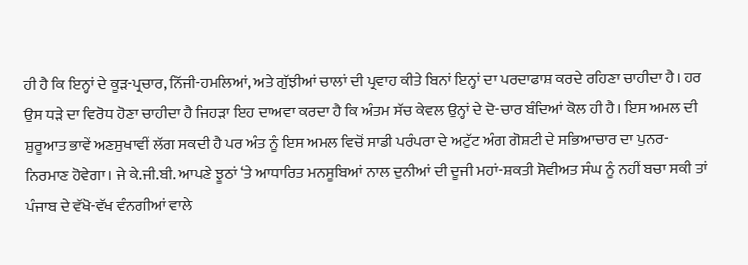ਹੀ ਹੈ ਕਿ ਇਨ੍ਹਾਂ ਦੇ ਕੂੜ-ਪ੍ਰਚਾਰ, ਨਿੱਜੀ-ਹਮਲਿਆਂ, ਅਤੇ ਗੁੱਝੀਆਂ ਚਾਲਾਂ ਦੀ ਪ੍ਰਵਾਹ ਕੀਤੇ ਬਿਨਾਂ ਇਨ੍ਹਾਂ ਦਾ ਪਰਦਾਫਾਸ਼ ਕਰਦੇ ਰਹਿਣਾ ਚਾਹੀਦਾ ਹੈ। ਹਰ ਉਸ ਧੜੇ ਦਾ ਵਿਰੋਧ ਹੋਣਾ ਚਾਹੀਦਾ ਹੈ ਜਿਹੜਾ ਇਹ ਦਾਅਵਾ ਕਰਦਾ ਹੈ ਕਿ ਅੰਤਮ ਸੱਚ ਕੇਵਲ ਉਨ੍ਹਾਂ ਦੇ ਦੋ-ਚਾਰ ਬੰਦਿਆਂ ਕੋਲ ਹੀ ਹੈ। ਇਸ ਅਮਲ ਦੀ ਸ਼ੁਰੂਆਤ ਭਾਵੇਂ ਅਣਸੁਖਾਵੀਂ ਲੱਗ ਸਕਦੀ ਹੈ ਪਰ ਅੰਤ ਨੂੰ ਇਸ ਅਮਲ ਵਿਚੋਂ ਸਾਡੀ ਪਰੰਪਰਾ ਦੇ ਅਟੁੱਟ ਅੰਗ ਗੋਸ਼ਟੀ ਦੇ ਸਭਿਆਚਾਰ ਦਾ ਪੁਨਰ-ਨਿਰਮਾਣ ਹੋਵੇਗਾ। ਜੇ ਕੇ.ਜੀ.ਬੀ. ਆਪਣੇ ਝੂਠਾਂ ‘ਤੇ ਆਧਾਰਿਤ ਮਨਸੂਬਿਆਂ ਨਾਲ ਦੁਨੀਆਂ ਦੀ ਦੂਜੀ ਮਹਾਂ-ਸ਼ਕਤੀ ਸੋਵੀਅਤ ਸੰਘ ਨੂੰ ਨਹੀਂ ਬਚਾ ਸਕੀ ਤਾਂ ਪੰਜਾਬ ਦੇ ਵੱਖੋ-ਵੱਖ ਵੰਨਗੀਆਂ ਵਾਲੇ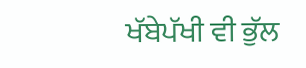ਖੱਬੇਪੱਖੀ ਵੀ ਭੁੱਲ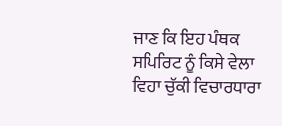ਜਾਣ ਕਿ ਇਹ ਪੰਥਕ ਸਪਿਰਿਟ ਨੂੰ ਕਿਸੇ ਵੇਲਾ ਵਿਹਾ ਚੁੱਕੀ ਵਿਚਾਰਧਾਰਾ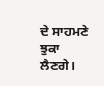ਦੇ ਸਾਹਮਣੇ ਝੁਕਾ ਲੈਣਗੇ।